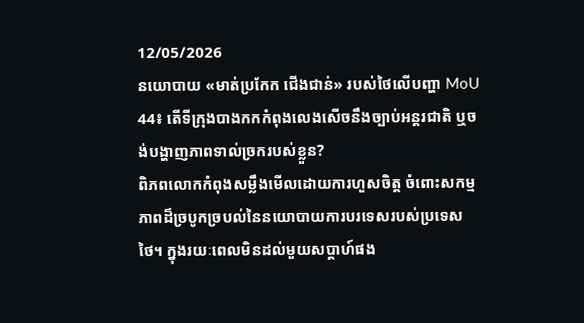12/05/2026
នយោបាយ «មាត់ប្រកែក ជើងជាន់» របស់ថៃលើបញ្ហា MoU 44៖ តើទីក្រុងបាងកកកំពុងលេងសើចនឹងច្បាប់អន្តរជាតិ ឬចង់បង្ហាញភាពទាល់ច្រករបស់ខ្លួន?
ពិភពលោកកំពុងសម្លឹងមើលដោយការហួសចិត្ត ចំពោះសកម្មភាពដ៏ច្របូកច្របល់នៃនយោបាយការបរទេសរបស់ប្រទេសថៃ។ ក្នុងរយៈពេលមិនដល់មួយសប្តាហ៍ផង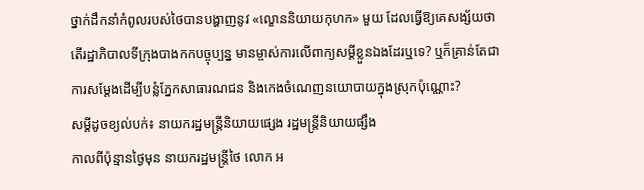ថ្នាក់ដឹកនាំកំពូលរបស់ថៃបានបង្ហាញនូវ «ល្ខោននិយាយកុហក» មួយ ដែលធ្វើឱ្យគេសង្ស័យថា តើរដ្ឋាភិបាលទីក្រុងបាងកកបច្ចុប្បន្ន មានម្ចាស់ការលើពាក្យសម្តីខ្លួនឯងដែរឬទេ? ឬក៏គ្រាន់តែជាការសម្តែងដើម្បីបន្លំភ្នែកសាធារណជន និងកេងចំណេញនយោបាយក្នុងស្រុកប៉ុណ្ណោះ?
សម្តីដូចខ្យល់បក់៖ នាយករដ្ឋមន្ត្រីនិយាយផ្សេង រដ្ឋមន្ត្រីនិយាយផ្សឹង
កាលពីប៉ុន្មានថ្ងៃមុន នាយករដ្ឋមន្ត្រីថៃ លោក អ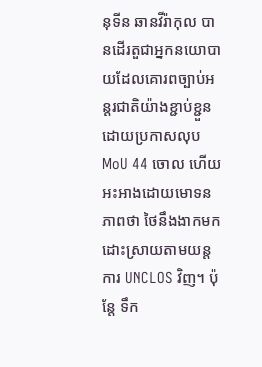នុទីន ឆានវីរ៉ាកុល បានដើរតួជាអ្នកនយោបាយដែលគោរពច្បាប់អន្តរជាតិយ៉ាងខ្ជាប់ខ្ជួន ដោយប្រកាសលុប MoU 44 ចោល ហើយអះអាងដោយមោទនភាពថា ថៃនឹងងាកមកដោះស្រាយតាមយន្តការ UNCLOS វិញ។ ប៉ុន្តែ ទឹក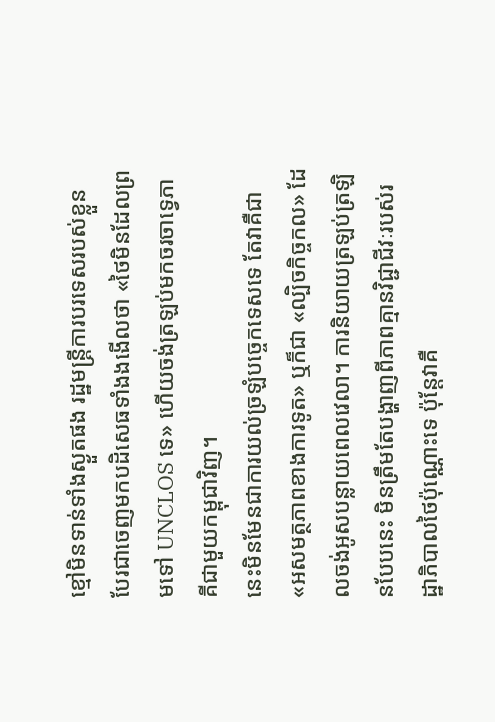ខ្មៅមិនទាន់ទាំងស្ងួតផង រដ្ឋមន្ត្រីការបរទេសរបស់ខ្លួន បែរជាចេញមកបដិសេធទាំងងងើលថា «ថៃមិនដែលព្រមទៅ UNCLOS ទេ» ហើយចង់ត្រឡប់មកចរចាទ្វេភាគីជាមួយកម្ពុជាវិញ។
នេះមិនមែនជាការយល់ច្រឡំបច្ចេកទេសទេ តែវាគឺជា «អសមត្ថភាពខាងការទូត» ឬក៏ជា «ល្បិចកិច្ចកល» ដែលចង់អូសបន្លាយពេលវេលា។ ការនិយាយត្រឡប់ត្រឡិនបែបនេះ មិនត្រឹមតែបង្ហាញពីភាពគ្មានវិជ្ជាជីវៈរបស់រដ្ឋាភិបាលថៃប៉ុណ្ណោះទេ ប៉ុន្តែវាគឺ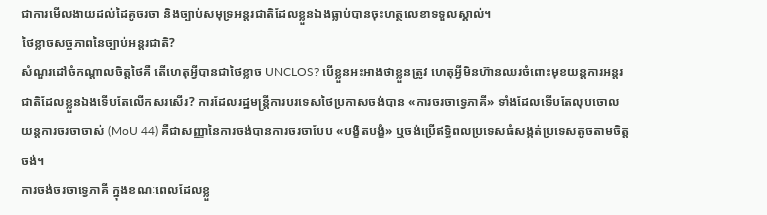ជាការមើលងាយដល់ដៃគូចរចា និងច្បាប់សមុទ្រអន្តរជាតិដែលខ្លួនឯងធ្លាប់បានចុះហត្ថលេខាទទួលស្គាល់។
ថៃខ្លាចសច្ចភាពនៃច្បាប់អន្តរជាតិ?
សំណួរដៅចំកណ្តាលចិត្តថៃគឺ តើហេតុអ្វីបានជាថៃខ្លាច UNCLOS? បើខ្លួនអះអាងថាខ្លួនត្រូវ ហេតុអ្វីមិនហ៊ានឈរចំពោះមុខយន្តការអន្តរជាតិដែលខ្លួនឯងទើបតែលើកសរសើរ? ការដែលរដ្ឋមន្ត្រីការបរទេសថៃប្រកាសចង់បាន «ការចរចាទ្វេភាគី» ទាំងដែលទើបតែលុបចោលយន្តការចរចាចាស់ (MoU 44) គឺជាសញ្ញានៃការចង់បានការចរចាបែប «បង្ខិតបង្ខំ» ឬចង់ប្រើឥទ្ធិពលប្រទេសធំសង្កត់ប្រទេសតូចតាមចិត្តចង់។
ការចង់ចរចាទ្វេភាគី ក្នុងខណៈពេលដែលខ្លួ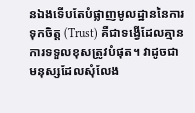នឯងទើបតែបំផ្លាញមូលដ្ឋាននៃការទុកចិត្ត (Trust) គឺជាទង្វើដែលគ្មានការទទួលខុសត្រូវបំផុត។ វាដូចជាមនុស្សដែលសុំលែង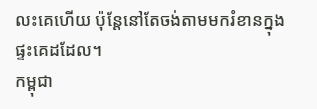លះគេហើយ ប៉ុន្តែនៅតែចង់តាមមករំខានក្នុងផ្ទះគេដដែល។
កម្ពុជា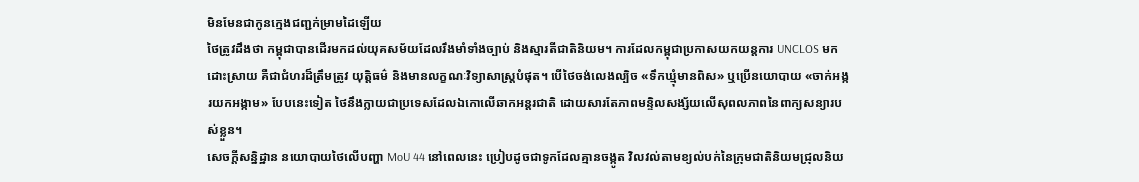មិនមែនជាកូនក្មេងជញ្ជក់ម្រាមដៃឡើយ
ថៃត្រូវដឹងថា កម្ពុជាបានដើរមកដល់យុគសម័យដែលរឹងមាំទាំងច្បាប់ និងស្មារតីជាតិនិយម។ ការដែលកម្ពុជាប្រកាសយកយន្តការ UNCLOS មកដោះស្រាយ គឺជាជំហរដ៏ត្រឹមត្រូវ យុត្តិធម៌ និងមានលក្ខណៈវិទ្យាសាស្ត្របំផុត។ បើថៃចង់លេងល្បិច «ទឹកឃ្មុំមានពិស» ឬប្រើនយោបាយ «ចាក់អង្ករយកអង្កាម» បែបនេះទៀត ថៃនឹងក្លាយជាប្រទេសដែលឯកោលើឆាកអន្តរជាតិ ដោយសារតែភាពមន្ទិលសង្ស័យលើសុពលភាពនៃពាក្យសន្យារបស់ខ្លួន។
សេចក្តីសន្និដ្ឋាន នយោបាយថៃលើបញ្ហា MoU 44 នៅពេលនេះ ប្រៀបដូចជាទូកដែលគ្មានចង្កូត វិលវល់តាមខ្យល់បក់នៃក្រុមជាតិនិយមជ្រុលនិយ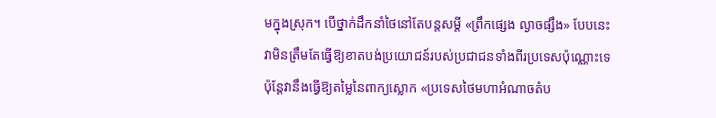មក្នុងស្រុក។ បើថ្នាក់ដឹកនាំថៃនៅតែបន្តសម្តី «ព្រឹកផ្សេង ល្ងាចផ្សឹង» បែបនេះ វាមិនត្រឹមតែធ្វើឱ្យខាតបង់ប្រយោជន៍របស់ប្រជាជនទាំងពីរប្រទេសប៉ុណ្ណោះទេ ប៉ុន្តែវានឹងធ្វើឱ្យតម្លៃនៃពាក្យស្លោក «ប្រទេសថៃមហាអំណាចតំប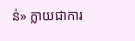ន់» ក្លាយជាការ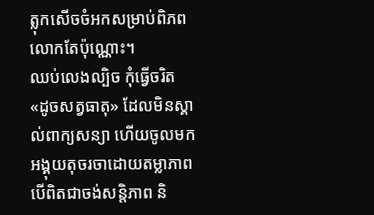ត្លុកសើចចំអកសម្រាប់ពិភពលោកតែប៉ុណ្ណោះ។
ឈប់លេងល្បិច កុំធ្វើចរិត «ដូចសត្វធាតុ» ដែលមិនស្គាល់ពាក្យសន្យា ហើយចូលមកអង្គុយតុចរចាដោយតម្លាភាព បើពិតជាចង់សន្តិភាព និ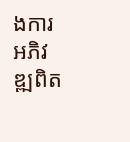ងការអភិវឌ្ឍពិត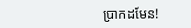ប្រាកដមែន!